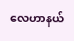လေဟာနယ်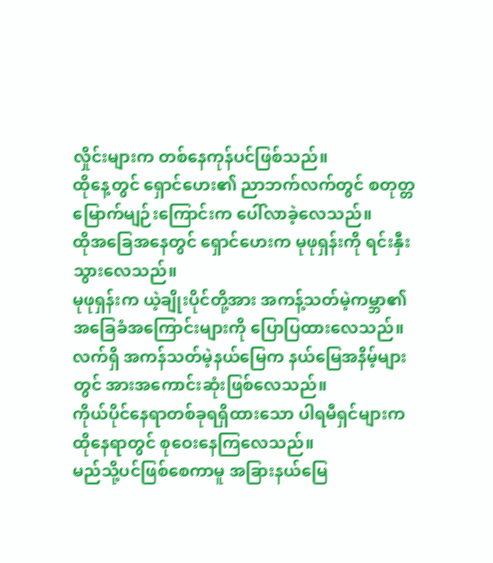လှိုင်းများက တစ်နေကုန်ပင်ဖြစ်သည်။
ထိုနေ့တွင် ရှောင်ဟေး၏ ညာဘက်လက်တွင် စတုတ္တမြောက်မျဉ်းကြောင်းက ပေါ်လာခဲ့လေသည်။
ထိုအခြေအနေတွင် ရှောင်ဟေးက မုဖုရှန်းကို ရင်းနှီးသွားလေသည်။
မုဖုရှန်းက ယဲ့ချိုးပိုင်တို့အား အကန့်သတ်မဲ့ကမ္ဘာ၏ အခြေခံအကြောင်းများကို ပြောပြထားလေသည်။
လက်ရှိ အကန်သတ်မဲ့နယ်မြေက နယ်မြေအနိမ့်များတွင် အားအကောင်းဆုံးဖြစ်လေသည်။
ကိုယ်ပိုင်နေရာတစ်ခုရရှိထားသော ပါရမီရှင်များက ထိုနေရာတွင် စုဝေးနေကြလေသည်။
မည်သို့ပင်ဖြစ်စေကာမူ အခြားနယ်မြေ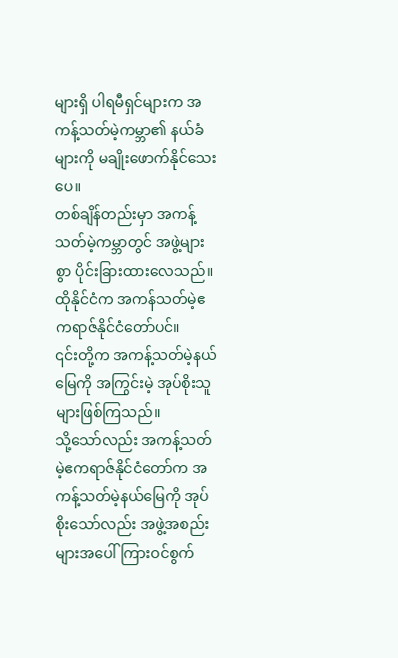များရှိ ပါရမီရှင်များက အကန့်သတ်မဲ့ကမ္ဘာ၏ နယ်ခံများကို မချိုးဖောက်နိုင်သေးပေ။
တစ်ချိန်တည်းမှာ အကန့်သတ်မဲ့ကမ္ဘာတွင် အဖွဲ့များစွာ ပိုင်းခြားထားလေသည်။
ထိုနိုင်ငံက အကန်သတ်မဲ့ဧကရာဇ်နိုင်ငံတော်ပင်။
၎င်းတို့က အကန့်သတ်မဲ့နယ်မြေကို အကြွင်းမဲ့ အုပ်စိုးသူများဖြစ်ကြသည်။
သို့သော်လည်း အကန့်သတ်မဲ့ဧကရာဇ်နိုင်ငံတော်က အကန့်သတ်မဲ့နယ်မြေကို အုပ်စိုးသော်လည်း အဖွဲ့အစည်းများအပေါ်ကြားဝင်စွက်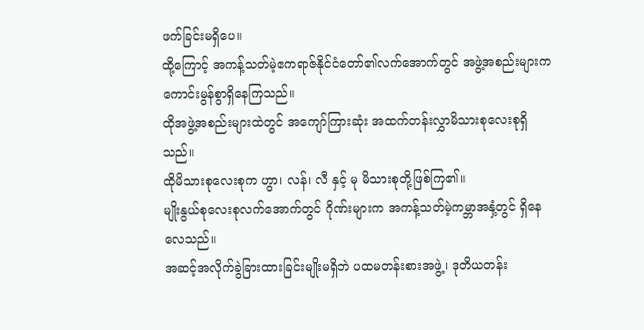ဖက်ခြင်းမရှိပေ။
ထို့ကြောင့် အကန့်သတ်မဲ့ဧကရာဇ်နိုင်ငံတော်၏လက်အောက်တွင် အဖွဲ့အစည်းများက ကောင်းမွန်စွာရှိနေကြသည်။
ထိုအဖွဲ့အစည်းများထဲတွင် အကျော်ကြားဆုံး အထက်တန်းလွှာမိသားစုလေးစုရှိသည်။
ထိုမိသားစုလေးစုက ဟွာ၊ လန်၊ လီ နှင့် မု မိသားစုတို့ဖြစ်ကြ၏။
မျိုးနွယ်စုလေးစုလက်အောက်တွင် ဂိုဏ်းများက အကန့်သတ်မဲ့ကမ္ဘာအနှံ့တွင် ရှိနေလေသည်။
အဆင့်အလိုက်ခွဲခြားထားခြင်းမျိုးမရှိဘဲ ပထမတန်းစားအဖွဲ့၊ ဒုတိယတန်း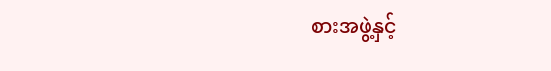စားအဖွဲ့နှင့်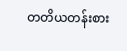တတိယတန်းစား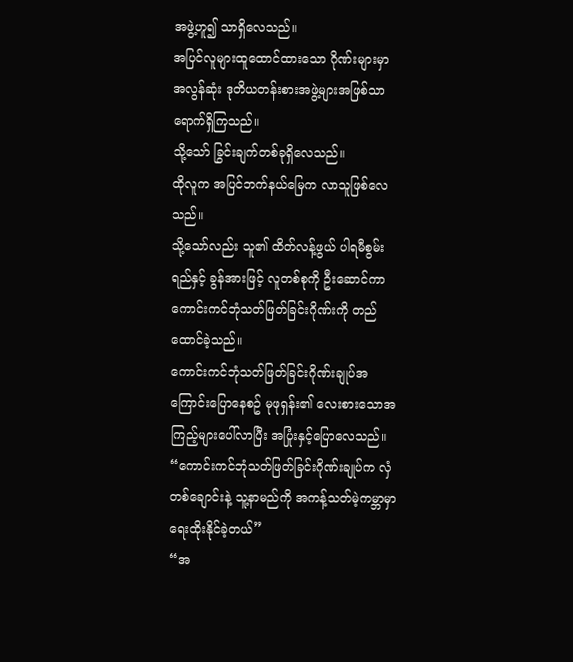အဖွဲ့ဟူ၍ သာရှိလေသည်။
အပြင်လူများထူထောင်ထားသော ဂိုဏ်းများမှာ အလွန်ဆုံး ဒုတိယတန်းစားအဖွဲ့များအဖြစ်သာရောက်ရှိကြသည်။
သို့သော် ခြွင်းချက်တစ်ခုရှိလေသည်။
ထိုလူက အပြင်ဘက်နယ်မြေက လာသူဖြစ်လေသည်။
သို့သော်လည်း သူ၏ ထိတ်လန့်ဖွယ် ပါရမီစွမ်းရည်နှင့် ခွန်အားဖြင့် လူတစ်စုကို ဦးဆောင်ကာ ကောင်းကင်ဘုံသတ်ဖြတ်ခြင်းဂိုဏ်းကို တည်ထောင်ခဲ့သည်။
ကောင်းကင်ဘုံသတ်ဖြတ်ခြင်းဂိုဏ်းချုပ်အကြောင်းပြောနေစဥ် မုဖုရှန်း၏ လေးစားသောအကြည့်များပေါ်လာပြီး အပြုံးနှင့်ပြောလေသည်။ “ကောင်းကင်ဘုံသတ်ဖြတ်ခြင်းဂိုဏ်းချုပ်က လှံတစ်ချောင်းနဲ့ သူ့နာမည်ကို အကန့်သတ်မဲ့ကမ္ဘာမှာ ရေးထိုးနိုင်ခဲ့တယ်”
“အ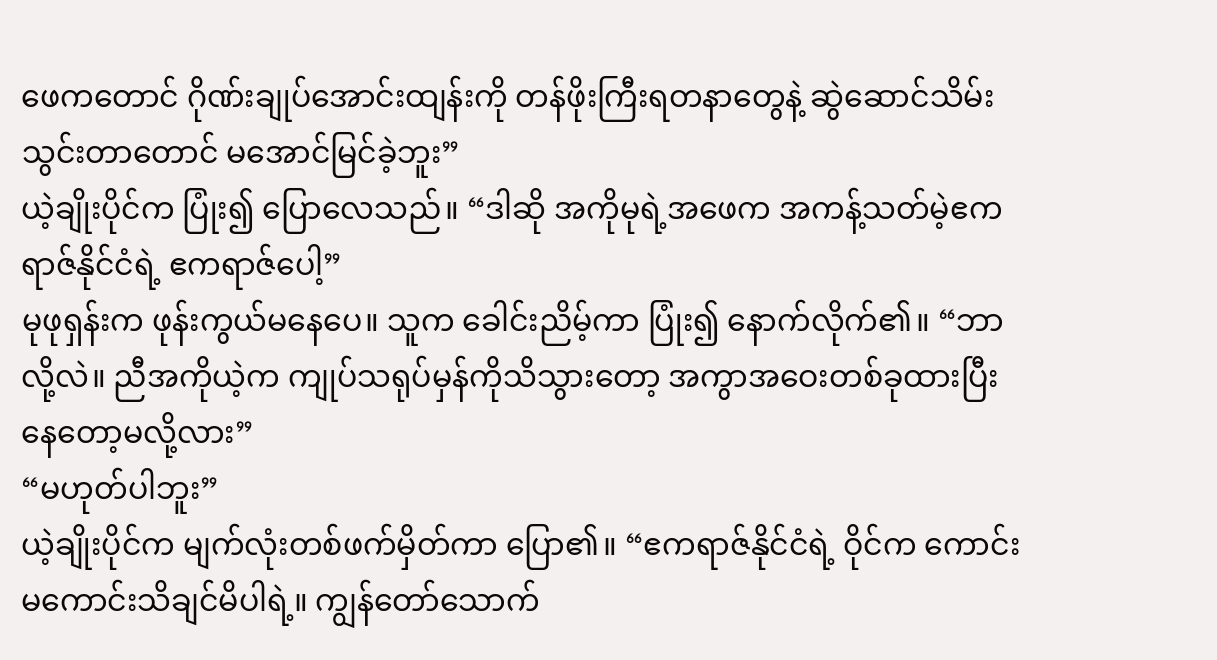ဖေကတောင် ဂိုဏ်းချုပ်အောင်းထျန်းကို တန်ဖိုးကြီးရတနာတွေနဲ့ ဆွဲဆောင်သိမ်းသွင်းတာတောင် မအောင်မြင်ခဲ့ဘူး”
ယဲ့ချိုးပိုင်က ပြုံး၍ ပြောလေသည်။ “ဒါဆို အကိုမုရဲ့အဖေက အကန့်သတ်မဲ့ဧကရာဇ်နိုင်ငံရဲ့ ဧကရာဇ်ပေါ့”
မုဖုရှန်းက ဖုန်းကွယ်မနေပေ။ သူက ခေါင်းညိမ့်ကာ ပြုံး၍ နောက်လိုက်၏။ “ဘာလို့လဲ။ ညီအကိုယဲ့က ကျုပ်သရုပ်မှန်ကိုသိသွားတော့ အကွာအဝေးတစ်ခုထားပြီးနေတော့မလို့လား”
“မဟုတ်ပါဘူး”
ယဲ့ချိုးပိုင်က မျက်လုံးတစ်ဖက်မှိတ်ကာ ပြော၏။ “ဧကရာဇ်နိုင်ငံရဲ့ ဝိုင်က ကောင်းမကောင်းသိချင်မိပါရဲ့။ ကျွန်တော်သောက်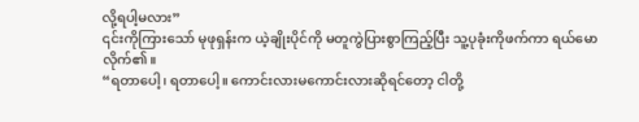လို့ရပါ့မလား”
၎င်းကိုကြားသော် မုဖုရှန်းက ယဲ့ချိုးပိုင်ကို မတူကွဲပြားစွာကြည့်ပြီး သူ့ပုခုံးကိုဖက်ကာ ရယ်မောလိုက်၏။
“ရတာပေါ့၊ ရတာပေါ့။ ကောင်းလားမကောင်းလားဆိုရင်တော့ ငါတို့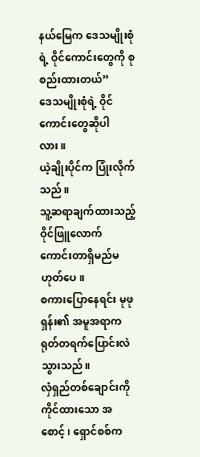နယ်မြေက ဒေသမျိုးစုံရဲ့ ဝိုင်ကောင်းတွေကို စုစည်းထားတယ်”
ဒေသမျိုးစုံရဲ့ ဝိုင်ကောင်းတွေဆိုပါလား။
ယဲ့ချိုးပိုင်က ပြုံးလိုက်သည်။
သူ့ဆရာချက်ထားသည့် ဝိုင်ဖြူလောက် ကောင်းတာရှိမည်မဟုတ်ပေ။
စကားပြောနေရင်း မုဖုရှန်း၏ အမူအရာက ရုတ်တရက်ပြောင်းလဲသွားသည်။
လှံရှည်တစ်ချောင်းကို ကိုင်ထားသော အစောင့်၊ ရှောင်စစ်က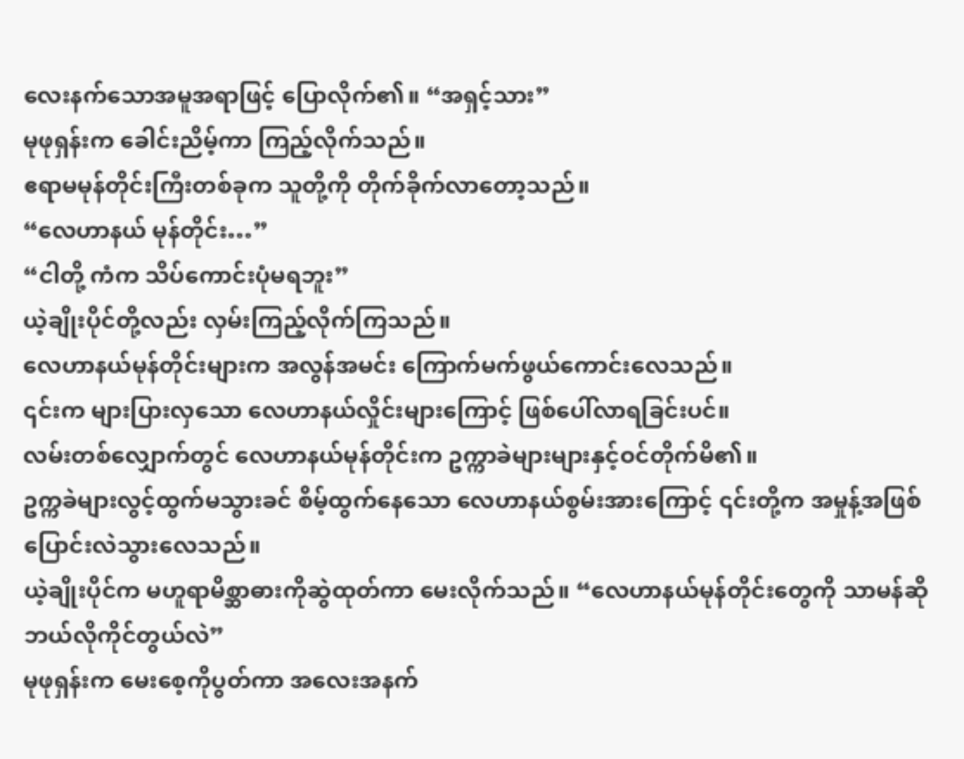လေးနက်သောအမူအရာဖြင့် ပြောလိုက်၏။ “အရှင့်သား”
မုဖုရှန်းက ခေါင်းညိမ့်ကာ ကြည့်လိုက်သည်။
ဧရာမမုန်တိုင်းကြီးတစ်ခုက သူတို့ကို တိုက်ခိုက်လာတော့သည်။
“လေဟာနယ် မုန်တိုင်း…”
“ငါတို့ ကံက သိပ်ကောင်းပုံမရဘူး”
ယဲ့ချိုးပိုင်တို့လည်း လှမ်းကြည့်လိုက်ကြသည်။
လေဟာနယ်မုန်တိုင်းများက အလွန်အမင်း ကြောက်မက်ဖွယ်ကောင်းလေသည်။
၎င်းက များပြားလှသော လေဟာနယ်လှိုင်းများကြောင့် ဖြစ်ပေါ်လာရခြင်းပင်။
လမ်းတစ်လျှောက်တွင် လေဟာနယ်မုန်တိုင်းက ဥက္ကာခဲများများနှင့်ဝင်တိုက်မိ၏။
ဥက္ကခဲများလွင့်ထွက်မသွားခင် စိမ့်ထွက်နေသော လေဟာနယ်စွမ်းအားကြောင့် ၎င်းတို့က အမှုန့်အဖြစ်ပြောင်းလဲသွားလေသည်။
ယဲ့ချိုးပိုင်က မဟူရာမိစ္ဆာဓားကိုဆွဲထုတ်ကာ မေးလိုက်သည်။ “လေဟာနယ်မုန်တိုင်းတွေကို သာမန်ဆို ဘယ်လိုကိုင်တွယ်လဲ”
မုဖုရှန်းက မေးစေ့ကိုပွတ်ကာ အလေးအနက်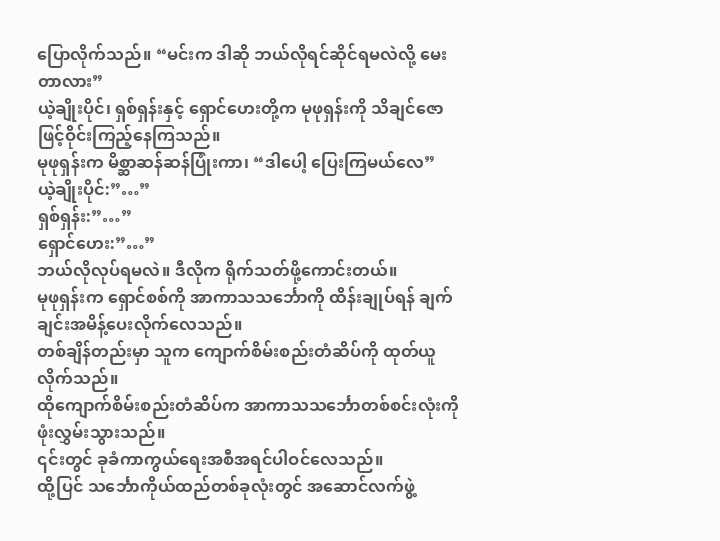ပြောလိုက်သည်။ “မင်းက ဒါဆို ဘယ်လိုရင်ဆိုင်ရမလဲလို့ မေးတာလား”
ယဲ့ချိုးပိုင်၊ ရှစ်ရှန်းနှင့် ရှောင်ဟေးတို့က မုဖုရှန်းကို သိချင်ဇောဖြင့်ဝိုင်းကြည့်နေကြသည်။
မုဖုရှန်းက မိစ္ဆာဆန်ဆန်ပြုံးကာ၊ “ဒါပေါ့ ပြေးကြမယ်လေ”
ယဲ့ချိုးပိုင်:”…”
ရှစ်ရှန်း:”…”
ရှောင်ဟေး:”…”
ဘယ်လိုလုပ်ရမလဲ။ ဒီလိုက ရိုက်သတ်ဖို့ကောင်းတယ်။
မုဖုရှန်းက ရှောင်စစ်ကို အာကာသသင်္ဘောကို ထိန်းချုပ်ရန် ချက်ချင်းအမိန့်ပေးလိုက်လေသည်။
တစ်ချိန်တည်းမှာ သူက ကျောက်စိမ်းစည်းတံဆိပ်ကို ထုတ်ယူလိုက်သည်။
ထိုကျောက်စိမ်းစည်းတံဆိပ်က အာကာသသင်္ဘောတစ်စင်းလုံးကို ဖုံးလွှမ်းသွားသည်။
၎င်းတွင် ခုခံကာကွယ်ရေးအစီအရင်ပါဝင်လေသည်။
ထို့ပြင် သင်္ဘောကိုယ်ထည်တစ်ခုလုံးတွင် အဆောင်လက်ဖွဲ့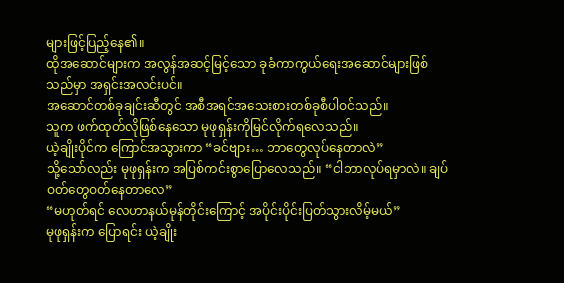များဖြင့်ပြည့်နေ၏။
ထိုအဆောင်များက အလွန်အဆင့်မြင့်သော ခုခံကာကွယ်ရေးအဆောင်များဖြစ်သည်မှာ အရှင်းအလင်းပင်။
အဆောင်တစ်ခုချင်းဆီတွင် အစီအရင်အသေးစားတစ်ခုစီပါဝင်သည်။
သူက ဖက်ထုတ်လိုဖြစ်နေသော မုဖုရှန်းကိုမြင်လိုက်ရလေသည်။
ယဲ့ချိုးပိုင်က ကြောင်အသွားကာ “ခင်ဗျား… ဘာတွေလုပ်နေတာလဲ”
သို့သော်လည်း မုဖုရှန်းက အပြစ်ကင်းစွာပြောလေသည်။ “ငါဘာလုပ်ရမှာလဲ။ ချပ်ဝတ်တွေဝတ်နေတာလေ”
“မဟုတ်ရင် လေဟာနယ်မုန်တိုင်းကြောင့် အပိုင်းပိုင်းပြတ်သွားလိမ့်မယ်”
မုဖုရှန်းက ပြောရင်း ယဲ့ချိုး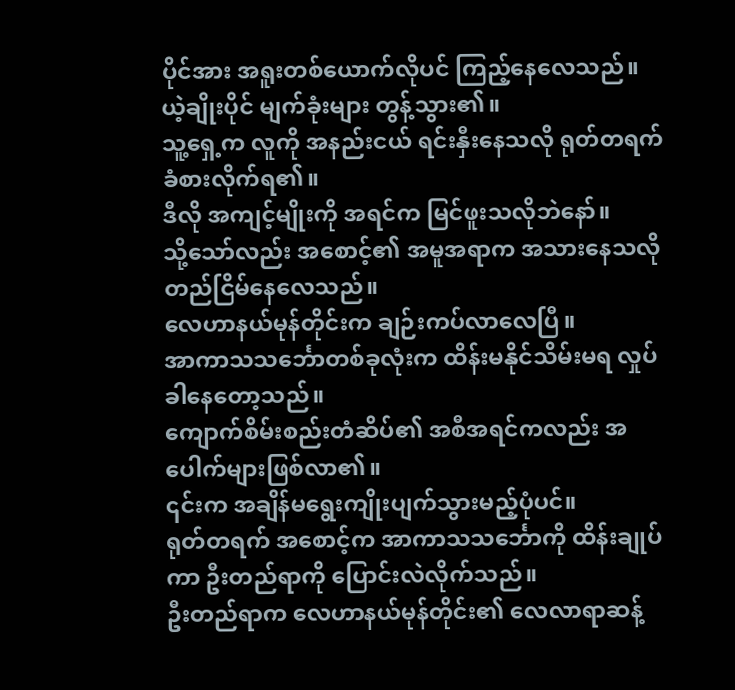ပိုင်အား အရူးတစ်ယောက်လိုပင် ကြည့်နေလေသည်။
ယဲ့ချိုးပိုင် မျက်ခုံးများ တွန့်သွား၏။
သူ့ရှေ့က လူကို အနည်းငယ် ရင်းနှီးနေသလို ရုတ်တရက်ခံစားလိုက်ရ၏။
ဒီလို အကျင့်မျိုးကို အရင်က မြင်ဖူးသလိုဘဲနော်။
သို့သော်လည်း အစောင့်၏ အမူအရာက အသားနေသလို တည်ငြိမ်နေလေသည်။
လေဟာနယ်မုန်တိုင်းက ချဉ်းကပ်လာလေပြီ။
အာကာသသင်္ဘောတစ်ခုလုံးက ထိန်းမနိုင်သိမ်းမရ လှုပ်ခါနေတော့သည်။
ကျောက်စိမ်းစည်းတံဆိပ်၏ အစီအရင်ကလည်း အပေါက်များဖြစ်လာ၏။
၎င်းက အချိန်မရွေးကျိုးပျက်သွားမည့်ပုံပင်။
ရုတ်တရက် အစောင့်က အာကာသသင်္ဘောကို ထိန်းချုပ်ကာ ဦးတည်ရာကို ပြောင်းလဲလိုက်သည်။
ဦးတည်ရာက လေဟာနယ်မုန်တိုင်း၏ လေလာရာဆန့်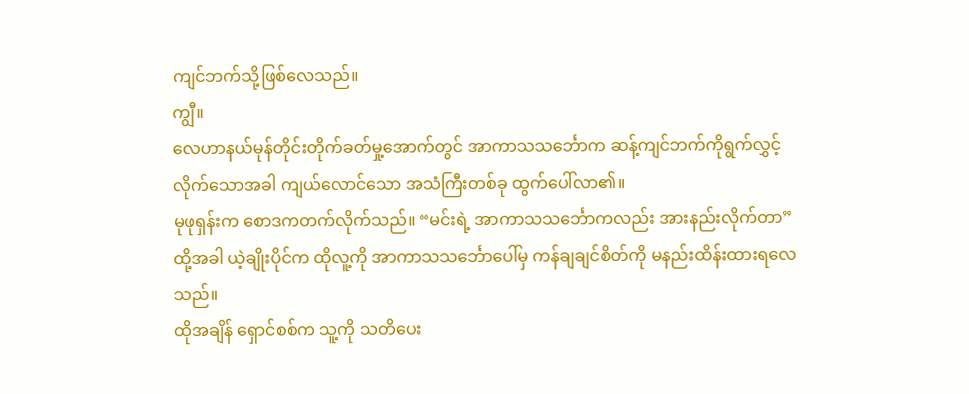ကျင်ဘက်သို့ဖြစ်လေသည်။
ကျွီ။
လေဟာနယ်မုန်တိုင်းတိုက်ခတ်မှု့အောက်တွင် အာကာသသင်္ဘောက ဆန့်ကျင်ဘက်ကိုရွက်လွှင့်လိုက်သောအခါ ကျယ်လောင်သော အသံကြီးတစ်ခု ထွက်ပေါ်လာ၏။
မုဖုရှန်းက စောဒကတက်လိုက်သည်။ “မင်းရဲ့ အာကာသသင်္ဘောကလည်း အားနည်းလိုက်တာ”
ထို့အခါ ယဲ့ချိုးပိုင်က ထိုလူ့ကို အာကာသသင်္ဘောပေါ်မှ ကန်ချချင်စိတ်ကို မနည်းထိန်းထားရလေသည်။
ထိုအချိန် ရှောင်စစ်က သူ့ကို သတိပေး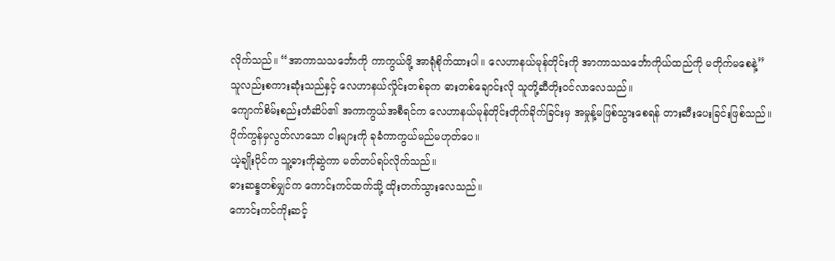လိုက်သည်။ “အာကာသသင်္ဘောကို ကာကွယ်ဖို့ အာရုံစိုက်ထားပါ။ လေဟာနယ်မုန်တိုင်းကို အာကာသသင်္ဘောကိုယ်ထည်ကို မတိုက်မစေနဲ့”
သူလည်းစကားဆုံးသည်နှင့် လေဟာနယ်လှိုင်းတစ်ခုက ဓားတစ်ချောင်းလို သူတို့ဆီတိုးဝင်လာလေသည်။
ကျောက်စိမ်းစည်းတံဆိပ်၏ အကာကွယ်အစီရင်က လေဟာနယ်မုန်တိုင်းတိုက်ခိုက်ခြင်းမှ အမှုန့်မဖြစ်သွားစေရန် တားဆီးပေးခြင်းဖြစ်သည်။
ပိုက်ကွန်မှလွတ်လာသော ငါးများကို ခုခံကာကွယ်မည်မဟုတ်ပေ။
ယဲ့ချိုးပိုင်က သူ့ဓားကိုဆွဲကာ မတ်တပ်ရပ်လိုက်သည်။
ဓားဆန္ဒတစ်မျှင်က ကောင်းကင်ထက်သို့ ထိုးတက်သွားလေသည်။
ကောင်းကင်ကိုးဆင့်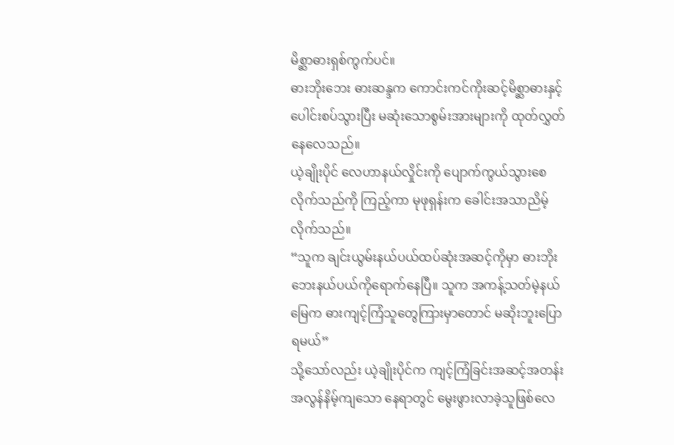မိစ္ဆာဓားရှစ်ကွက်ပင်။
ဓားဘိုးဘေး ဓားဆန္ဒက ကောင်းကင်ကိုးဆင့်မိစ္ဆာဓားနှင့်ပေါင်းစပ်သွားပြီး မဆုံးသောစွမ်းအားများကို ထုတ်လွှတ်နေလေသည်။
ယဲ့ချိုးပိုင် လေဟာနယ်လှိုင်းကို ပျောက်ကွယ်သွားစေလိုက်သည်ကို ကြည့်ကာ မုဖုရှန်းက ခေါင်းအသာညိမ့်လိုက်သည်။
“သူက ချင်းယွမ်းနယ်ပယ်ထပ်ဆုံးအဆင့်ကိုမှာ ဓားဘိုးဘေးနယ်ပယ်ကိုရောက်နေပြီ။ သူက အကန့်သတ်မဲ့နယ်မြေက ဓားကျင့်ကြံသူတွေကြားမှာတောင် မဆိုးဘူးပြောရမယ်”
သို့သော်လည်း ယဲ့ချိုးပိုင်က ကျင့်ကြံခြင်းအဆင့်အတန်းအလွန်နိမ့်ကျသော နေရာတွင် မွေးဖွားလာခဲ့သူဖြစ်လေ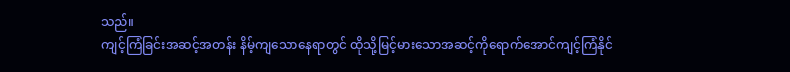သည်။
ကျင့်ကြံခြင်းအဆင့်အတန်း နိမ့်ကျသောနေရာတွင် ထိုသို့မြင့်မားသောအဆင့်ကိုရောက်အောင်ကျင့်ကြံနိုင်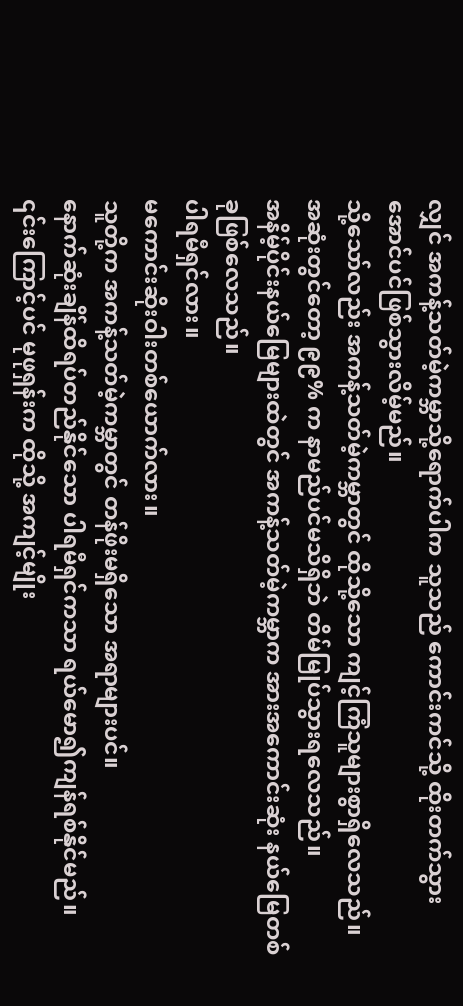လျှင် အကန့်သတ်မဲ့ကမ္ဘာသို့ရောက်ပါက သူသည် ကောင်းကင်သို့ ထိုးတက်သွားအောင်ပင်ဖြစ်သွားလိမ့်မည်။
သို့သော်လည်း အကန့်သတ်မဲ့ကမ္ဘာတွင် ထိုသို့သော ကျင့်ကြံသူများစွာရှိလေသည်။
အဆုံးတွင်တော့ ၉၉% က နာမည်ပင်မသိရှိဘဲ တိမ်မြုပ်သွားရလေသည်။
အနိမ့်ပိုင်းနယ်မြေများထဲတွင် အကန့်သတ်မဲ့ကမ္ဘာက အားအကောင်းဆုံး နယ်မြေတစ်ခုဖြစ်လေသည်။
ပါရမီရှင်လား။
မကောင်းဆိုးဝါးတစ်ယောက်လား။
သူတို့က အကန့်သတ်မဲ့ကမ္ဘာတွင် တန်ဖိုးမရှိသော အရာများပင်။
နောက်ဆုံးချိန်ထိရပ်တည်နိုင်သော ပါရမီရှင်ကသာ ရယ်မော၍ကျန်ရစ်နိုင်မည်။
၎င်းကြောင့်ပင် မုဖုရှန်းက ထိုသို့ အကျင့်မျိုး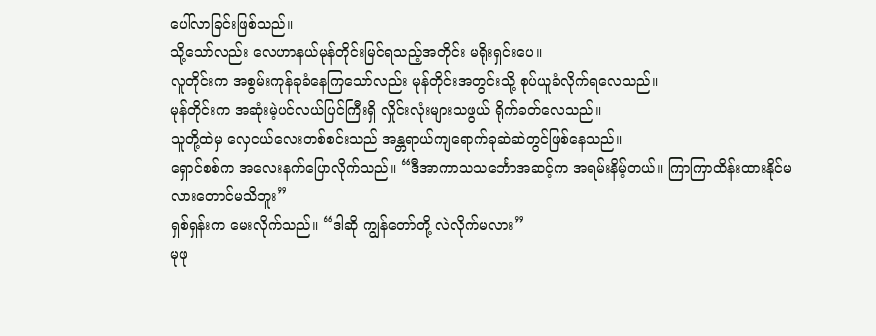ပေါ်လာခြင်းဖြစ်သည်။
သို့သော်လည်း လေဟာနယ်မုန်တိုင်းမြင်ရသည့်အတိုင်း မရိုးရှင်းပေ။
လူတိုင်းက အစွမ်းကုန်ခုခံနေကြသော်လည်း မုန်တိုင်းအတွင်းသို့ စုပ်ယူခံလိုက်ရလေသည်။
မုန်တိုင်းက အဆုံးမဲ့ပင်လယ်ပြင်ကြီးရှိ လှိုင်းလုံးများသဖွယ် ရိုက်ခတ်လေသည်။
သူတို့ထဲမှ လှေငယ်လေးတစ်စင်းသည် အန္တရာယ်ကျရောက်ခုဆဲဆဲတွင်ဖြစ်နေသည်။
ရှောင်စစ်က အလေးနက်ပြောလိုက်သည်။ “ဒီအာကာသသင်္ဘောအဆင့်က အရမ်းနိမ့်တယ်။ ကြာကြာထိန်းထားနိုင်မလားတောင်မသိဘူး”
ရှစ်ရှန်းက မေးလိုက်သည်။ “ဒါဆို ကျွန်တော်တို့ လဲလိုက်မလား”
မုဖု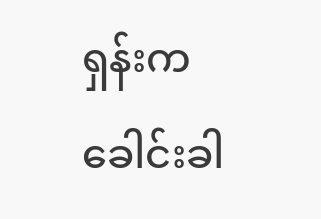ရှန်းက ခေါင်းခါ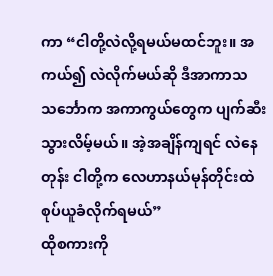ကာ “ငါတို့လဲလို့ရမယ်မထင်ဘူး။ အကယ်၍ လဲလိုက်မယ်ဆို ဒီအာကာသ သင်္ဘောက အကာကွယ်တွေက ပျက်ဆီးသွားလိမ့်မယ်။ အဲ့အချိန်ကျရင် လဲနေတုန်း ငါတို့က လေဟာနယ်မုန်တိုင်းထဲ စုပ်ယူခံလိုက်ရမယ်”
ထိုစကားကို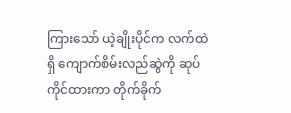ကြားသော် ယဲ့ချိုးပိုင်က လက်ထဲရှိ ကျောက်စိမ်းလည်ဆွဲကို ဆုပ်ကိုင်ထားကာ တိုက်ခိုက်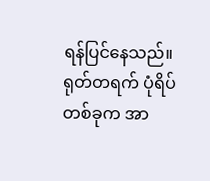ရန်ပြင်နေသည်။
ရုတ်တရက် ပုံရိပ်တစ်ခုက အာ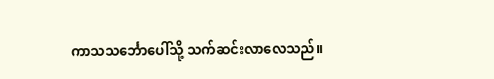ကာသသင်္ဘောပေါ်သို့ သက်ဆင်းလာလေသည်။